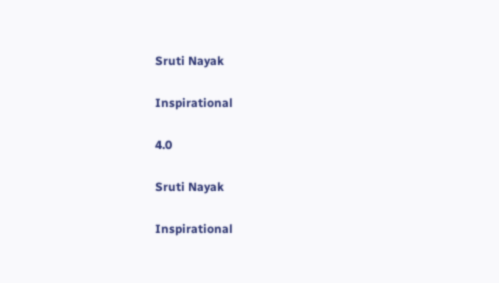Sruti Nayak

Inspirational

4.0

Sruti Nayak

Inspirational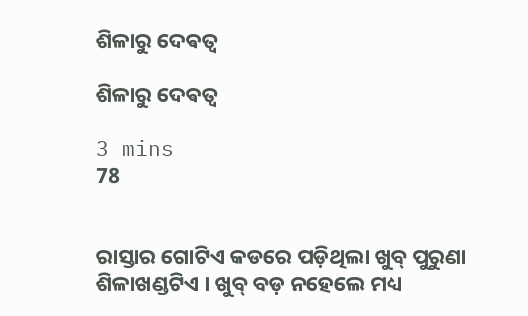ଶିଳାରୁ ଦେଵତ୍ଵ

ଶିଳାରୁ ଦେଵତ୍ଵ

3 mins
78


ରାସ୍ତାର ଗୋଟିଏ କଡରେ ପଡ଼ିଥିଲା ଖୁବ୍ ପୁରୁଣା ଶିଳାଖଣ୍ଡଟିଏ । ଖୁବ୍ ବଡ଼ ନହେଲେ ମଧ୍ୟ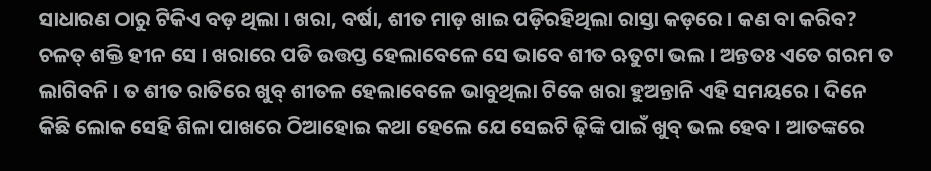ସାଧାରଣ ଠାରୁ ଟିକିଏ ବଡ଼ ଥିଲା । ଖରା, ବର୍ଷା, ଶୀତ ମାଡ଼ ଖାଇ ପଡ଼ିରହିଥିଲା ରାସ୍ତା କଡ଼ରେ । କଣ ବା କରିବ? ଚଳତ୍ ଶକ୍ତି ହୀନ ସେ । ଖରାରେ ପଡି ଉତ୍ତପ୍ତ ହେଲାବେଳେ ସେ ଭାବେ ଶୀତ ଋତୁଟା ଭଲ । ଅନ୍ତତଃ ଏତେ ଗରମ ତ ଲାଗିବନି । ତ ଶୀତ ରାତିରେ ଖୁବ୍ ଶୀତଳ ହେଲାବେଳେ ଭାବୁଥିଲା ଟିକେ ଖରା ହୁଅନ୍ତାନି ଏହି ସମୟରେ । ଦିନେ କିଛି ଲୋକ ସେହି ଶିଳା ପାଖରେ ଠିଆହୋଇ କଥା ହେଲେ ଯେ ସେଇଟି ଢ଼ିଙ୍କି ପାଇଁ ଖୁବ୍ ଭଲ ହେବ । ଆତଙ୍କରେ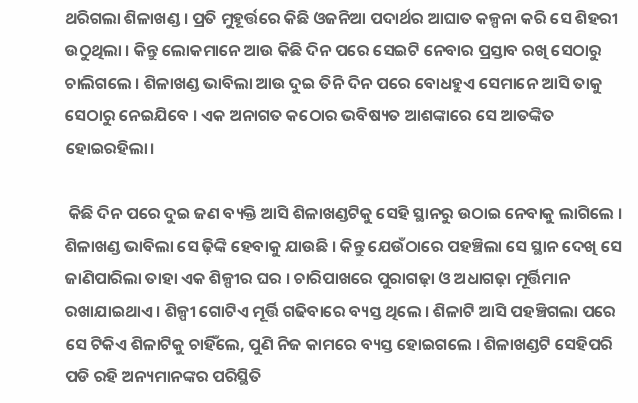ଥରିଗଲା ଶିଳାଖଣ୍ଡ । ପ୍ରତି ମୁହୂର୍ତ୍ତରେ କିଛି ଓଜନିଆ ପଦାର୍ଥର ଆଘାତ କଳ୍ପନା କରି ସେ ଶିହରୀ ଉଠୁଥିଲା । କିନ୍ତୁ ଲୋକମାନେ ଆଉ କିଛି ଦିନ ପରେ ସେଇଟି ନେବାର ପ୍ରସ୍ତାବ ରଖି ସେଠାରୁ ଚାଲିଗଲେ । ଶିଳାଖଣ୍ଡ ଭାବିଲା ଆଉ ଦୁଇ ତିନି ଦିନ ପରେ ବୋଧହୁଏ ସେମାନେ ଆସି ତାକୁ ସେଠାରୁ ନେଇଯିବେ । ଏକ ଅନାଗତ କଠୋର ଭବିଷ୍ୟତ ଆଶଙ୍କାରେ ସେ ଆତଙ୍କିତ ହୋଇରହିଲା।

 କିଛି ଦିନ ପରେ ଦୁଇ ଜଣ ବ୍ୟକ୍ତି ଆସି ଶିଳାଖଣ୍ଡଟିକୁ ସେହି ସ୍ଥାନରୁ ଉଠାଇ ନେବାକୁ ଲାଗିଲେ । ଶିଳାଖଣ୍ଡ ଭାବିଲା ସେ ଢ଼ିଙ୍କି ହେବାକୁ ଯାଉଛି । କିନ୍ତୁ ଯେଉଁଠାରେ ପହଞ୍ଚିଲା ସେ ସ୍ଥାନ ଦେଖି ସେ ଜାଣିପାରିଲା ତାହା ଏକ ଶିଳ୍ପୀର ଘର । ଚାରିପାଖରେ ପୁରାଗଢ଼ା ଓ ଅଧାଗଢ଼ା ମୂର୍ତ୍ତିମାନ ରଖାଯାଇଥାଏ । ଶିଳ୍ପୀ ଗୋଟିଏ ମୂର୍ତ୍ତି ଗଢିବାରେ ବ୍ୟସ୍ତ ଥିଲେ । ଶିଳାଟି ଆସି ପହଞ୍ଚିଗଲା ପରେ ସେ ଟିକିଏ ଶିଳାଟିକୁ ଚାହିଁଲେ, ପୁଣି ନିଜ କାମରେ ବ୍ୟସ୍ତ ହୋଇଗଲେ । ଶିଳାଖଣ୍ଡଟି ସେହିପରି ପଡି ରହି ଅନ୍ୟମାନଙ୍କର ପରିସ୍ଥିତି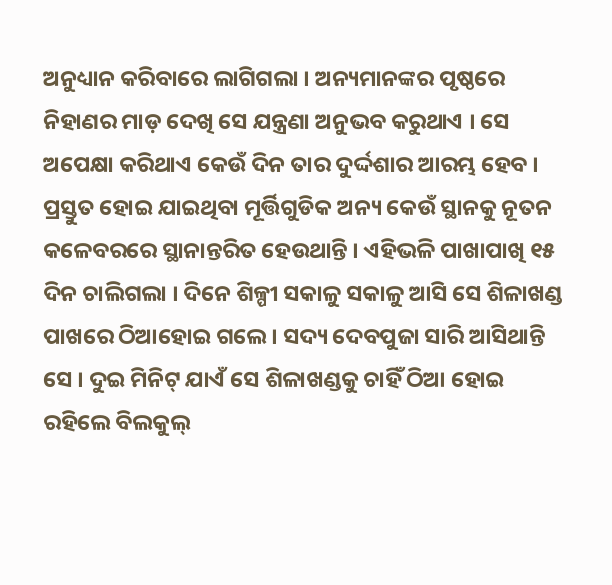ଅନୁଧ୍ୟାନ କରିବାରେ ଲାଗିଗଲା । ଅନ୍ୟମାନଙ୍କର ପୃଷ୍ଠରେ ନିହାଣର ମାଡ଼ ଦେଖି ସେ ଯନ୍ତ୍ରଣା ଅନୁଭବ କରୁଥାଏ । ସେ ଅପେକ୍ଷା କରିଥାଏ କେଉଁ ଦିନ ତାର ଦୁର୍ଦ୍ଦଶାର ଆରମ୍ଭ ହେବ । ପ୍ରସ୍ତୁତ ହୋଇ ଯାଇଥିବା ମୂର୍ତ୍ତିଗୁଡିକ ଅନ୍ୟ କେଉଁ ସ୍ଥାନକୁ ନୂତନ କଳେବରରେ ସ୍ଥାନାନ୍ତରିତ ହେଉଥାନ୍ତି । ଏହିଭଳି ପାଖାପାଖି ୧୫ ଦିନ ଚାଲିଗଲା । ଦିନେ ଶିଳ୍ପୀ ସକାଳୁ ସକାଳୁ ଆସି ସେ ଶିଳାଖଣ୍ଡ ପାଖରେ ଠିଆହୋଇ ଗଲେ । ସଦ୍ୟ ଦେବପୁଜା ସାରି ଆସିଥାନ୍ତି ସେ । ଦୁଇ ମିନିଟ୍ ଯାଏଁ ସେ ଶିଳାଖଣ୍ଡକୁ ଚାହିଁ ଠିଆ ହୋଇ ରହିଲେ ବିଲକୁଲ୍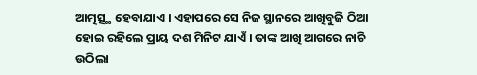ଆତ୍ମତ୍ସ୍ଥ ହେବାଯାଏ । ଏହାପରେ ସେ ନିଜ ସ୍ଥାନରେ ଆଖିବୁଜି ଠିଆ ହୋଇ ରହିଲେ ପ୍ରାୟ ଦଶ ମିନିଟ ଯାଏଁ । ତାଙ୍କ ଆଖି ଆଗରେ ନାଚି ଉଠିଲା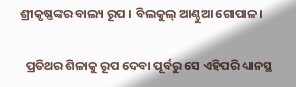ଶ୍ରୀକୃଷ୍ଣଙ୍କର ବାଲ୍ୟ ରୂପ । ବିଲକୁଲ୍ ଆଣ୍ଠୁଆ ଗୋପାଳ।

  ପ୍ରତିଥର ଶିଳାକୁ ରୂପ ଦେବା ପୂର୍ବରୁ ସେ ଏହିପରି ଧ୍ୟାନସ୍ଥ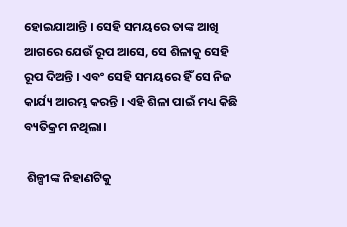ହୋଇଯାଆନ୍ତି । ସେହି ସମୟରେ ତାଙ୍କ ଆଖି ଆଗରେ ଯେଉଁ ରୂପ ଆସେ, ସେ ଶିଳାକୁ ସେହି ରୂପ ଦିଅନ୍ତି । ଏବଂ ସେହି ସମୟରେ ହିଁ ସେ ନିଜ କାର୍ଯ୍ୟ ଆରମ୍ଭ କରନ୍ତି । ଏହି ଶିଳା ପାଇଁ ମଧ୍ୟ କିଛି ବ୍ୟତିକ୍ରମ ନଥିଲା।

 ଶିଳ୍ପୀଙ୍କ ନିହାଣଟିକୁ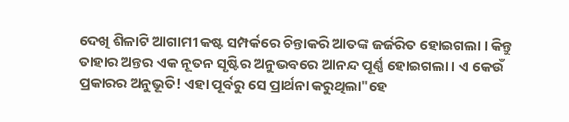ଦେଖି ଶିଳାଟି ଆଗାମୀ କଷ୍ଟ ସମ୍ପର୍କରେ ଚିନ୍ତାକରି ଆତଙ୍କ ଜର୍ଜରିତ ହୋଇଗଲା । କିନ୍ତୁ ତାହାର ଅନ୍ତର ଏକ ନୂତନ ସୃଷ୍ଟିର ଅନୁଭବରେ ଆନନ୍ଦ ପୂର୍ଣ୍ଣ ହୋଇଗଲା । ଏ କେଉଁ ପ୍ରକାରର ଅନୁଭୂତି! ଏହା ପୂର୍ବରୁ ସେ ପ୍ରାର୍ଥନା କରୁଥିଲା"ହେ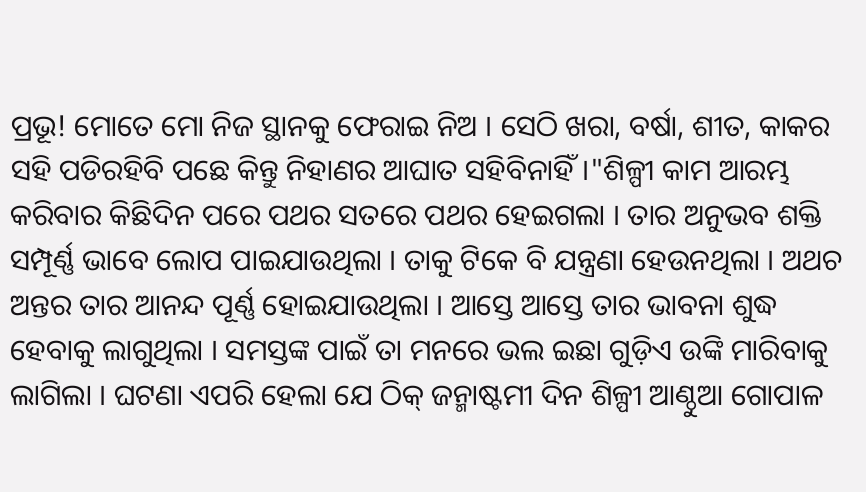ପ୍ରଭୂ! ମୋତେ ମୋ ନିଜ ସ୍ଥାନକୁ ଫେରାଇ ନିଅ । ସେଠି ଖରା, ବର୍ଷା, ଶୀତ, କାକର ସହି ପଡିରହିବି ପଛେ କିନ୍ତୁ ନିହାଣର ଆଘାତ ସହିବିନାହିଁ।"ଶିଳ୍ପୀ କାମ ଆରମ୍ଭ କରିବାର କିଛିଦିନ ପରେ ପଥର ସତରେ ପଥର ହେଇଗଲା । ତାର ଅନୁଭବ ଶକ୍ତି ସମ୍ପୂର୍ଣ୍ଣ ଭାବେ ଲୋପ ପାଇଯାଉଥିଲା । ତାକୁ ଟିକେ ବି ଯନ୍ତ୍ରଣା ହେଉନଥିଲା । ଅଥଚ ଅନ୍ତର ତାର ଆନନ୍ଦ ପୂର୍ଣ୍ଣ ହୋଇଯାଉଥିଲା । ଆସ୍ତେ ଆସ୍ତେ ତାର ଭାବନା ଶୁଦ୍ଧ ହେବାକୁ ଲାଗୁଥିଲା । ସମସ୍ତଙ୍କ ପାଇଁ ତା ମନରେ ଭଲ ଇଛା ଗୁଡ଼ିଏ ଉଙ୍କି ମାରିବାକୁ ଲାଗିଲା । ଘଟଣା ଏପରି ହେଲା ଯେ ଠିକ୍ ଜନ୍ମାଷ୍ଟମୀ ଦିନ ଶିଳ୍ପୀ ଆଣ୍ଠୁଆ ଗୋପାଳ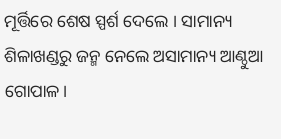ମୂର୍ତ୍ତିରେ ଶେଷ ସ୍ପର୍ଶ ଦେଲେ । ସାମାନ୍ୟ ଶିଳାଖଣ୍ଡରୁ ଜନ୍ମ ନେଲେ ଅସାମାନ୍ୟ ଆଣ୍ଠୁଆ ଗୋପାଳ।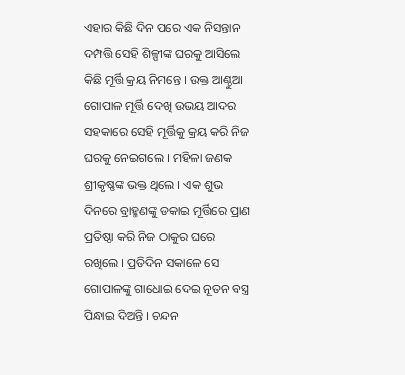ଏହାର କିଛି ଦିନ ପରେ ଏକ ନିସନ୍ତାନ ଦମ୍ପତ୍ତି ସେହି ଶିଳ୍ପୀଙ୍କ ଘରକୁ ଆସିଲେ କିଛି ମୂର୍ତ୍ତି କ୍ରୟ ନିମନ୍ତେ । ଉକ୍ତ ଆଣ୍ଠୁଆ ଗୋପାଳ ମୂର୍ତ୍ତି ଦେଖି ଉଭୟ ଆଦର ସହକାରେ ସେହି ମୂର୍ତ୍ତିକୁ କ୍ରୟ କରି ନିଜ ଘରକୁ ନେଇଗଲେ । ମହିଳା ଜଣକ ଶ୍ରୀକୃଷ୍ଣଙ୍କ ଭକ୍ତ ଥିଲେ । ଏକ ଶୁଭ ଦିନରେ ବ୍ରାହ୍ମଣଙ୍କୁ ଡକାଇ ମୂର୍ତ୍ତିରେ ପ୍ରାଣ ପ୍ରତିଷ୍ଠା କରି ନିଜ ଠାକୁର ଘରେ ରଖିଲେ । ପ୍ରତିଦିନ ସକାଳେ ସେ ଗୋପାଳଙ୍କୁ ଗାଧୋଇ ଦେଇ ନୂତନ ବସ୍ତ୍ର ପିନ୍ଧାଇ ଦିଅନ୍ତି । ଚନ୍ଦନ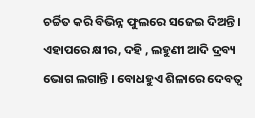ଚର୍ଚ୍ଚିତ କରି ବିଭିନ୍ନ ଫୁଲରେ ସଜେଇ ଦିଅନ୍ତି । ଏହାପରେ କ୍ଷୀର, ଦହି , ଲହୁଣୀ ଆଦି ଦ୍ରବ୍ୟ ଭୋଗ ଲଗାନ୍ତି । ବୋଧହୁଏ ଶିଳାରେ ଦେବତ୍ୱ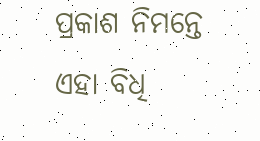ପ୍ରକାଶ ନିମନ୍ତେ ଏହା ବିଧି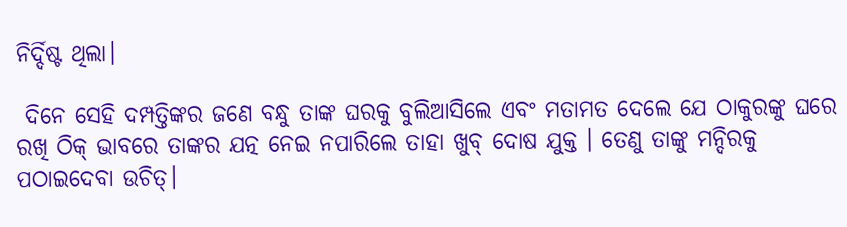ନିର୍ଦ୍ଦିଷ୍ଟ ଥିଲା।

 ଦିନେ ସେହି ଦମ୍ପତ୍ତିଙ୍କର ଜଣେ ବନ୍ଧୁ ତାଙ୍କ ଘରକୁ ବୁଲିଆସିଲେ ଏବଂ ମତାମତ ଦେଲେ ଯେ ଠାକୁରଙ୍କୁ ଘରେ ରଖି ଠିକ୍ ଭାବରେ ତାଙ୍କର ଯତ୍ନ ନେଇ ନପାରିଲେ ତାହା ଖୁବ୍ ଦୋଷ ଯୁକ୍ତ । ତେଣୁ ତାଙ୍କୁ ମନ୍ଦିରକୁ ପଠାଇଦେବା ଉଚିତ୍।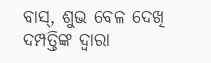ବାସ୍, ଶୁଭ ବେଳ ଦେଖି ଦମ୍ପତ୍ତିଙ୍କ ଦ୍ଵାରା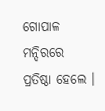ଗୋପାଳ ମନ୍ଦିରରେ ପ୍ରତିଷ୍ଠା ହେଲେ ।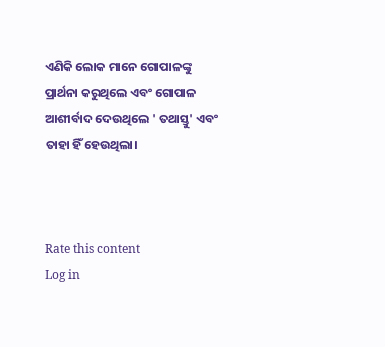ଏଣିକି ଲୋକ ମାନେ ଗୋପାଳଙ୍କୁ ପ୍ରାର୍ଥନା କରୁଥିଲେ ଏବଂ ଗୋପାଳ ଆଶୀର୍ବାଦ ଦେଉଥିଲେ ' ତଥାସ୍ତୁ' ଏବଂ ତାହା ହିଁ ହେଉଥିଲା।



Rate this content
Log in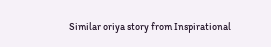Similar oriya story from Inspirational